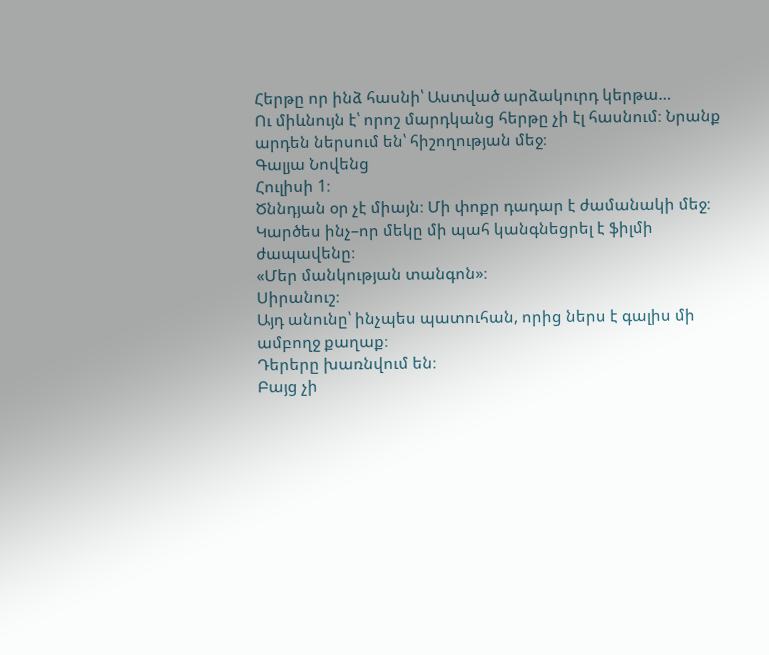Հերթը որ ինձ հասնի՝ Աստված արձակուրդ կերթա…
Ու միևնույն է՝ որոշ մարդկանց հերթը չի էլ հասնում։ Նրանք արդեն ներսում են՝ հիշողության մեջ։
Գալյա Նովենց
Հուլիսի 1։
Ծննդյան օր չէ միայն։ Մի փոքր դադար է ժամանակի մեջ։
Կարծես ինչ–որ մեկը մի պահ կանգնեցրել է ֆիլմի ժապավենը։
«Մեր մանկության տանգոն»։
Սիրանուշ։
Այդ անունը՝ ինչպես պատուհան, որից ներս է գալիս մի ամբողջ քաղաք։
Դերերը խառնվում են։
Բայց չի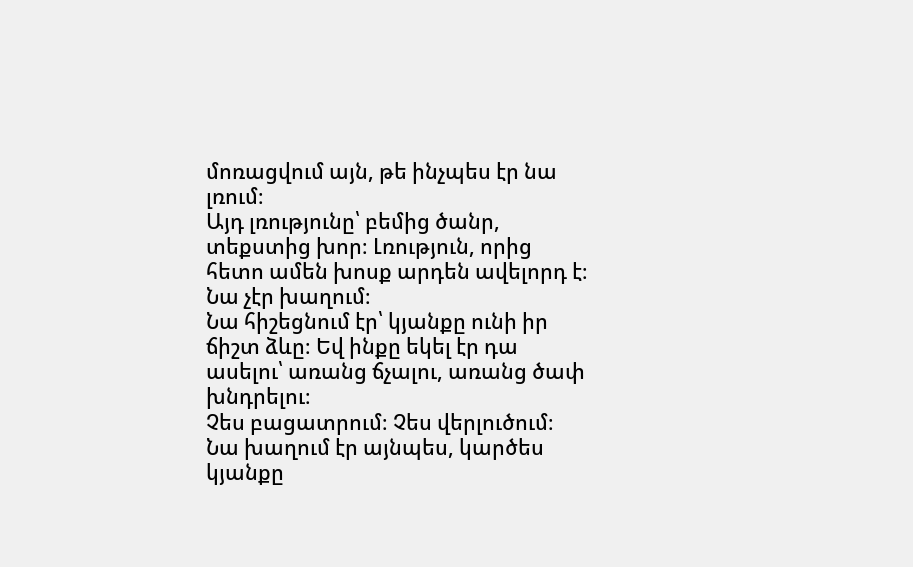մոռացվում այն, թե ինչպես էր նա լռում։
Այդ լռությունը՝ բեմից ծանր, տեքստից խոր։ Լռություն, որից հետո ամեն խոսք արդեն ավելորդ է։
Նա չէր խաղում։
Նա հիշեցնում էր՝ կյանքը ունի իր ճիշտ ձևը։ Եվ ինքը եկել էր դա ասելու՝ առանց ճչալու, առանց ծափ խնդրելու։
Չես բացատրում։ Չես վերլուծում։
Նա խաղում էր այնպես, կարծես կյանքը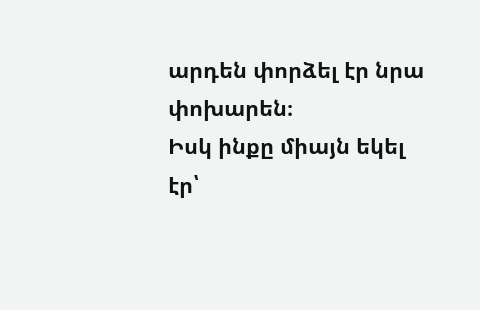արդեն փորձել էր նրա փոխարեն։
Իսկ ինքը միայն եկել էր՝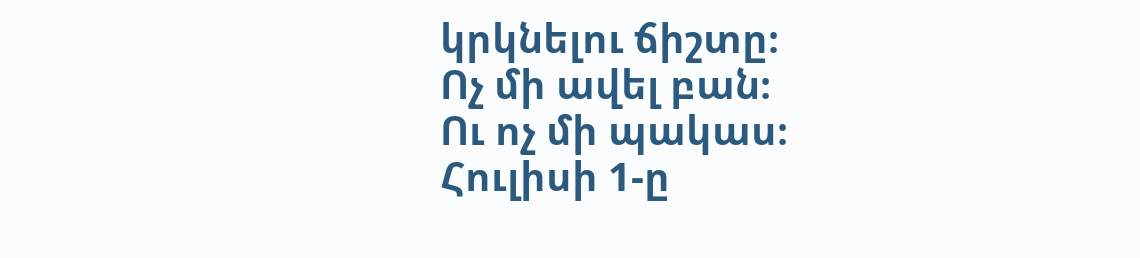կրկնելու ճիշտը։
Ոչ մի ավել բան։
Ու ոչ մի պակաս։
Հուլիսի 1-ը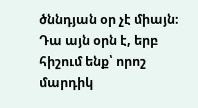ծննդյան օր չէ միայն։
Դա այն օրն է, երբ հիշում ենք՝ որոշ մարդիկ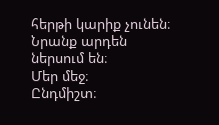հերթի կարիք չունեն։
Նրանք արդեն ներսում են։
Մեր մեջ։
Ընդմիշտ։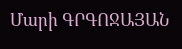Մարի ԳՐԳՈՋԱՅԱՆ